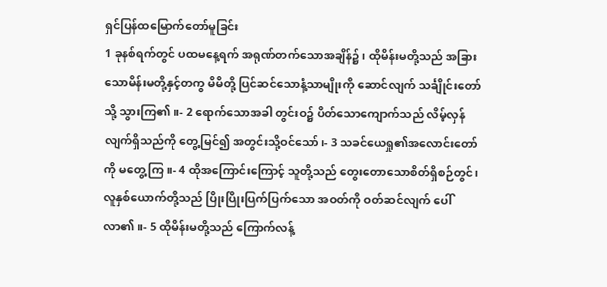ရှင်ပြန်ထမြောက်တော်မူခြင်း
1 ခုနစ်ရက်တွင် ပထမနေ့ရက် အရုဏ်တက်သောအချိန်၌၊ ထိုမိန်းမတို့သည် အခြားသောမိန်းမတို့နှင့်တကွ မိမိတို့ ပြင်ဆင်သောနံ့သာမျိုးကို ဆောင်လျက် သင်္ချိုင်းတော်သို့ သွားကြ၏။- 2 ရောက်သောအခါ တွင်းဝ၌ ပိတ်သောကျောက်သည် လိမ့်လှန်လျက်ရှိသည်ကို တွေ့မြင်၍ အတွင်းသို့ဝင်သော်၊- 3 သခင်ယေရှု၏အလောင်းတော်ကို မတွေ့ကြ။- 4 ထိုအကြောင်းကြောင့် သူတို့သည် တွေးတောသောစိတ်ရှိစဉ်တွင်၊ လူနှစ်ယောက်တို့သည် ပြိုးပြိုးပြက်ပြက်သော အဝတ်ကို ဝတ်ဆင်လျက် ပေါ်လာ၏။- 5 ထိုမိန်းမတို့သည် ကြောက်လန့်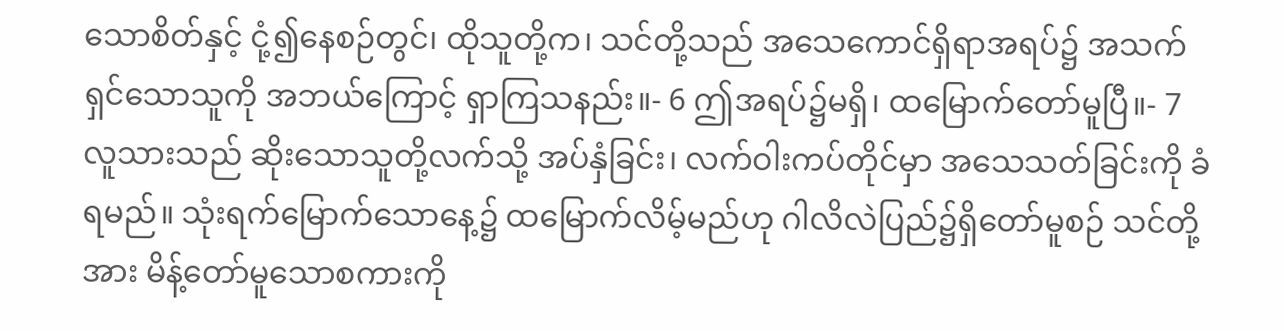သောစိတ်နှင့် ငုံ့၍နေစဉ်တွင်၊ ထိုသူတို့က၊ သင်တို့သည် အသေကောင်ရှိရာအရပ်၌ အသက်ရှင်သောသူကို အဘယ်ကြောင့် ရှာကြသနည်း။- 6 ဤအရပ်၌မရှိ၊ ထမြောက်တော်မူပြီ။- 7 လူသားသည် ဆိုးသောသူတို့လက်သို့ အပ်နှံခြင်း၊ လက်ဝါးကပ်တိုင်မှာ အသေသတ်ခြင်းကို ခံရမည်။ သုံးရက်မြောက်သောနေ့၌ ထမြောက်လိမ့်မည်ဟု ဂါလိလဲပြည်၌ရှိတော်မူစဉ် သင်တို့အား မိန့်တော်မူသောစကားကို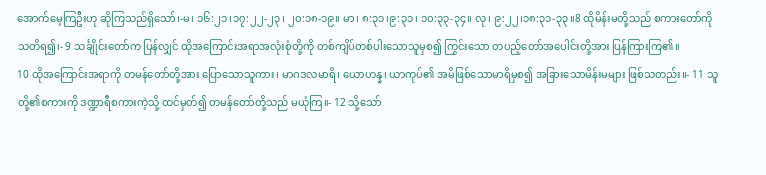အောက်မေ့ကြဦးဟု ဆိုကြသည်ရှိသော်၊-မ၊ ၁၆:၂၁၊၁၇:၂၂-၂၃၊ ၂၀:၁၈-၁၉။ မာ၊ ၈:၃၁၊၉:၃၁၊ ၁၀:၃၃-၃၄။ လု၊ ၉:၂၂၊၁၈:၃၁-၃၃။8 ထိုမိန်းမတို့သည် စကားတော်ကို သတိရ၍၊- 9 သင်္ချိုင်းတော်က ပြန်လျှင် ထိုအကြောင်းအရာအလုံးစုံတို့ကို တစ်ကျိပ်တစ်ပါးသောသူမှစ၍ ကြွင်းသော တပည့်တော်အပေါင်းတို့အား ပြန်ကြားကြ၏။
10 ထိုအကြောင်းအရာကို တမန်တော်တို့အား ပြောသောသူကား၊ မာဂဒလမာရိ၊ ယောဟန္န၊ ယာကုပ်၏ အမိဖြစ်သောမာရိမှစ၍ အခြားသောမိန်းမများ ဖြစ်သတည်း။- 11 သူတို့၏စကားကို ဒဏ္ဍာရီစကားကဲ့သို့ ထင်မှတ်၍ တမန်တော်တို့သည် မယုံကြ။- 12 သို့သော်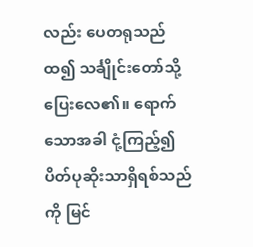လည်း ပေတရုသည်ထ၍ သင်္ချိုင်းတော်သို့ ပြေးလေ၏။ ရောက်သောအခါ ငုံ့ကြည့်၍ ပိတ်ပုဆိုးသာရှိရစ်သည်ကို မြင်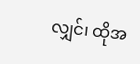လျှင်၊ ထိုအ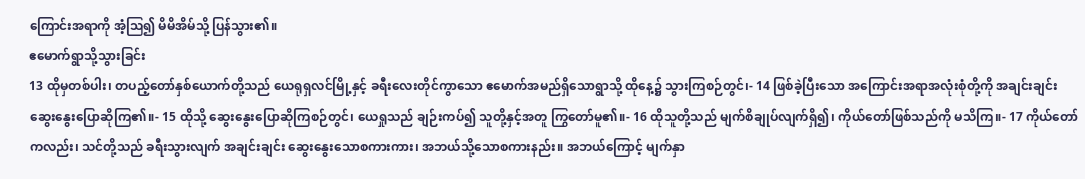ကြောင်းအရာကို အံ့ဩ၍ မိမိအိမ်သို့ ပြန်သွား၏။
ဧမောက်ရွာသို့သွားခြင်း
13 ထိုမှတစ်ပါး၊ တပည့်တော်နှစ်ယောက်တို့သည် ယေရုရှလင်မြို့နှင့် ခရီးလေးတိုင်ကွာသော ဧမောက်အမည်ရှိသောရွာသို့ ထိုနေ့၌ သွားကြစဉ်တွင်၊- 14 ဖြစ်ခဲ့ပြီးသော အကြောင်းအရာအလုံးစုံတို့ကို အချင်းချင်း ဆွေးနွေးပြောဆိုကြ၏။- 15 ထိုသို့ ဆွေးနွေးပြောဆိုကြစဉ်တွင်၊ ယေရှုသည် ချဉ်းကပ်၍ သူတို့နှင့်အတူ ကြွတော်မူ၏။- 16 ထိုသူတို့သည် မျက်စိချုပ်လျက်ရှိ၍၊ ကိုယ်တော်ဖြစ်သည်ကို မသိကြ။- 17 ကိုယ်တော်ကလည်း၊ သင်တို့သည် ခရီးသွားလျက် အချင်းချင်း ဆွေးနွေးသောစကားကား၊ အဘယ်သို့သောစကားနည်း။ အဘယ်ကြောင့် မျက်နှာ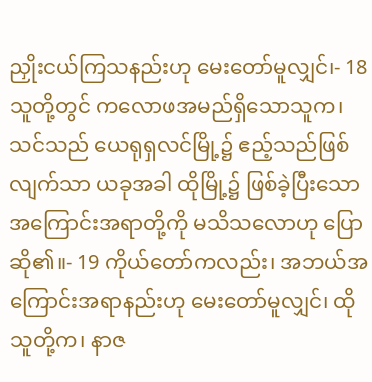ညှိုးငယ်ကြသနည်းဟု မေးတော်မူလျှင်၊- 18 သူတို့တွင် ကလောဖအမည်ရှိသောသူက၊ သင်သည် ယေရုရှလင်မြို့၌ ဧည့်သည်ဖြစ်လျက်သာ ယခုအခါ ထိုမြို့၌ ဖြစ်ခဲ့ပြီးသော အကြောင်းအရာတို့ကို မသိသလောဟု ပြောဆို၏။- 19 ကိုယ်တော်ကလည်း၊ အဘယ်အကြောင်းအရာနည်းဟု မေးတော်မူလျှင်၊ ထိုသူတို့က၊ နာဇ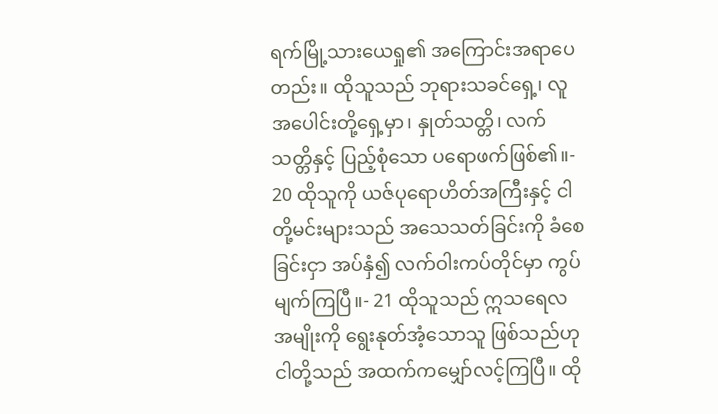ရက်မြို့သားယေရှု၏ အကြောင်းအရာပေတည်း။ ထိုသူသည် ဘုရားသခင်ရှေ့၊ လူအပေါင်းတို့ရှေ့မှာ၊ နှုတ်သတ္တိ၊ လက်သတ္တိနှင့် ပြည့်စုံသော ပရောဖက်ဖြစ်၏။- 20 ထိုသူကို ယဇ်ပုရောဟိတ်အကြီးနှင့် ငါတို့မင်းများသည် အသေသတ်ခြင်းကို ခံစေခြင်းငှာ အပ်နှံ၍ လက်ဝါးကပ်တိုင်မှာ ကွပ်မျက်ကြပြီ။- 21 ထိုသူသည် ဣသရေလအမျိုးကို ရွေးနုတ်အံ့သောသူ ဖြစ်သည်ဟု ငါတို့သည် အထက်ကမျှော်လင့်ကြပြီ။ ထို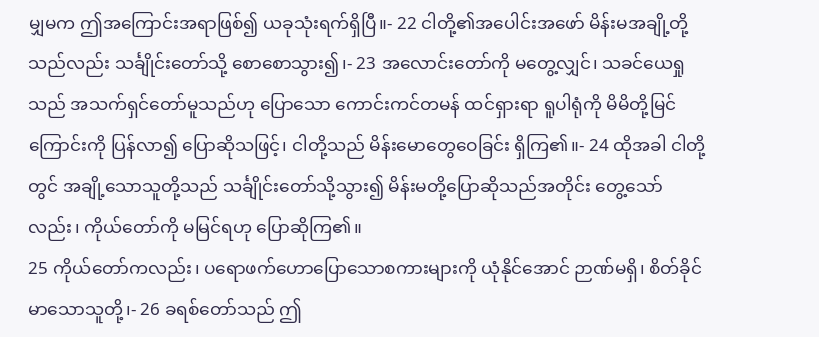မျှမက ဤအကြောင်းအရာဖြစ်၍ ယခုသုံးရက်ရှိပြီ။- 22 ငါတို့၏အပေါင်းအဖော် မိန်းမအချို့တို့သည်လည်း သင်္ချိုင်းတော်သို့ စောစောသွား၍၊- 23 အလောင်းတော်ကို မတွေ့လျှင်၊ သခင်ယေရှုသည် အသက်ရှင်တော်မူသည်ဟု ပြောသော ကောင်းကင်တမန် ထင်ရှားရာ ရူပါရုံကို မိမိတို့မြင်ကြောင်းကို ပြန်လာ၍ ပြောဆိုသဖြင့်၊ ငါတို့သည် မိန်းမောတွေဝေခြင်း ရှိကြ၏။- 24 ထိုအခါ ငါတို့တွင် အချို့သောသူတို့သည် သင်္ချိုင်းတော်သို့သွား၍ မိန်းမတို့ပြောဆိုသည်အတိုင်း တွေ့သော်လည်း၊ ကိုယ်တော်ကို မမြင်ရဟု ပြောဆိုကြ၏။
25 ကိုယ်တော်ကလည်း၊ ပရောဖက်ဟောပြောသောစကားများကို ယုံနိုင်အောင် ဉာဏ်မရှိ၊ စိတ်ခိုင်မာသောသူတို့၊- 26 ခရစ်တော်သည် ဤ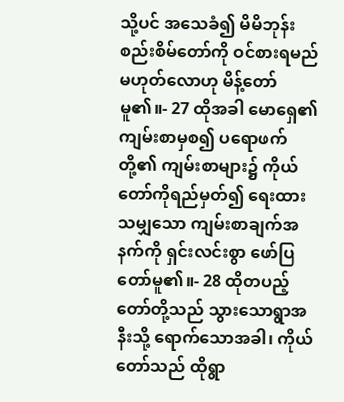သို့ပင် အသေခံ၍ မိမိဘုန်းစည်းစိမ်တော်ကို ဝင်စားရမည်မဟုတ်လောဟု မိန့်တော်မူ၏။- 27 ထိုအခါ မောရှေ၏ကျမ်းစာမှစ၍ ပရောဖက်တို့၏ ကျမ်းစာများ၌ ကိုယ်တော်ကိုရည်မှတ်၍ ရေးထားသမျှသော ကျမ်းစာချက်အနက်ကို ရှင်းလင်းစွာ ဖော်ပြတော်မူ၏။- 28 ထိုတပည့်တော်တို့သည် သွားသောရွာအနီးသို့ ရောက်သောအခါ၊ ကိုယ်တော်သည် ထိုရွာ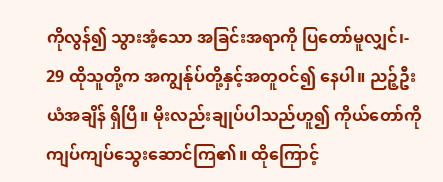ကိုလွန်၍ သွားအံ့သော အခြင်းအရာကို ပြတော်မူလျှင်၊- 29 ထိုသူတို့က အကျွန်ုပ်တို့နှင့်အတူဝင်၍ နေပါ။ ညဉ့်ဦးယံအချိန် ရှိပြီ။ မိုးလည်းချုပ်ပါသည်ဟူ၍ ကိုယ်တော်ကို ကျပ်ကျပ်သွေးဆောင်ကြ၏။ ထိုကြောင့်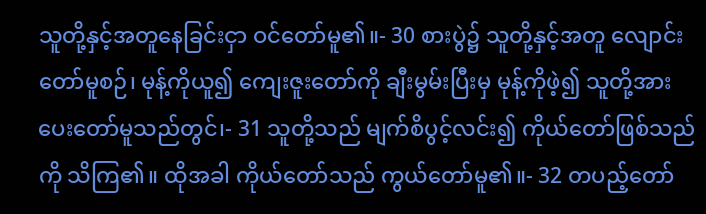သူတို့နှင့်အတူနေခြင်းငှာ ဝင်တော်မူ၏။- 30 စားပွဲ၌ သူတို့နှင့်အတူ လျောင်းတော်မူစဉ်၊ မုန့်ကိုယူ၍ ကျေးဇူးတော်ကို ချီးမွမ်းပြီးမှ မုန့်ကိုဖဲ့၍ သူတို့အား ပေးတော်မူသည်တွင်၊- 31 သူတို့သည် မျက်စိပွင့်လင်း၍ ကိုယ်တော်ဖြစ်သည်ကို သိကြ၏။ ထိုအခါ ကိုယ်တော်သည် ကွယ်တော်မူ၏။- 32 တပည့်တော်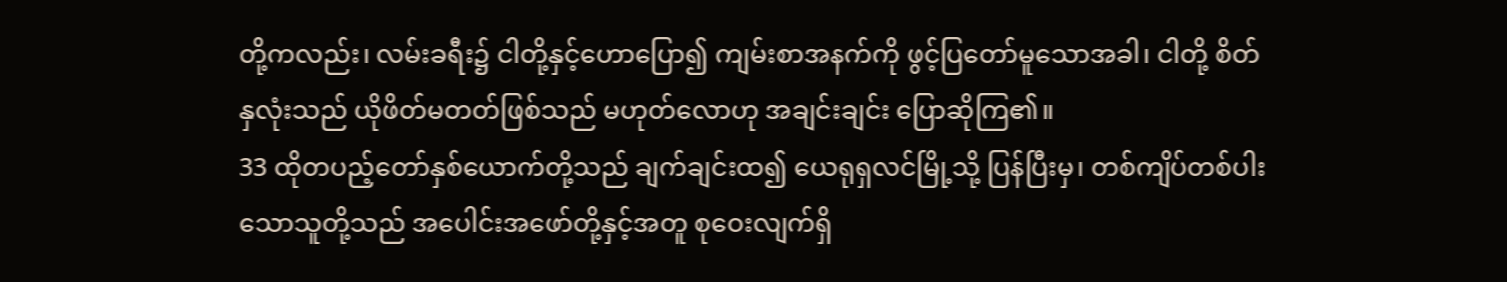တို့ကလည်း၊ လမ်းခရီး၌ ငါတို့နှင့်ဟောပြော၍ ကျမ်းစာအနက်ကို ဖွင့်ပြတော်မူသောအခါ၊ ငါတို့ စိတ်နှလုံးသည် ယိုဖိတ်မတတ်ဖြစ်သည် မဟုတ်လောဟု အချင်းချင်း ပြောဆိုကြ၏။
33 ထိုတပည့်တော်နှစ်ယောက်တို့သည် ချက်ချင်းထ၍ ယေရုရှလင်မြို့သို့ ပြန်ပြီးမှ၊ တစ်ကျိပ်တစ်ပါးသောသူတို့သည် အပေါင်းအဖော်တို့နှင့်အတူ စုဝေးလျက်ရှိ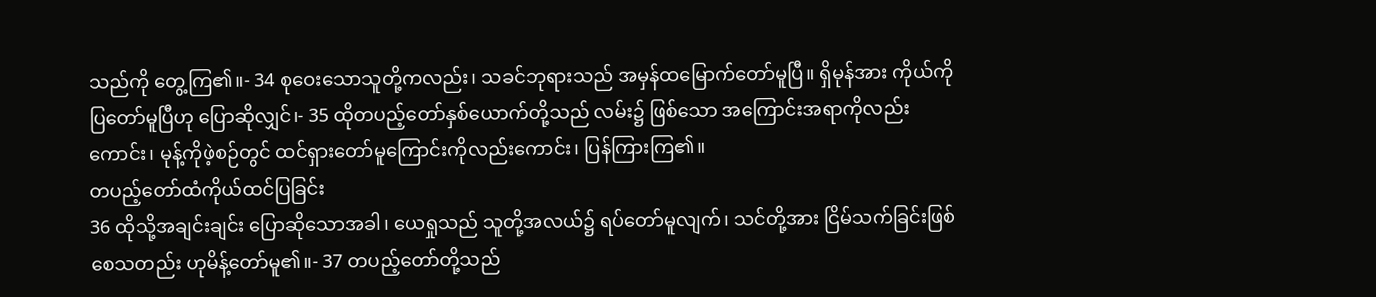သည်ကို တွေ့ကြ၏။- 34 စုဝေးသောသူတို့ကလည်း၊ သခင်ဘုရားသည် အမှန်ထမြောက်တော်မူပြီ။ ရှိမုန်အား ကိုယ်ကိုပြတော်မူပြီဟု ပြောဆိုလျှင်၊- 35 ထိုတပည့်တော်နှစ်ယောက်တို့သည် လမ်း၌ ဖြစ်သော အကြောင်းအရာကိုလည်းကောင်း၊ မုန့်ကိုဖဲ့စဉ်တွင် ထင်ရှားတော်မူကြောင်းကိုလည်းကောင်း၊ ပြန်ကြားကြ၏။
တပည့်တော်ထံကိုယ်ထင်ပြခြင်း
36 ထိုသို့အချင်းချင်း ပြောဆိုသောအခါ၊ ယေရှုသည် သူတို့အလယ်၌ ရပ်တော်မူလျက်၊ သင်တို့အား ငြိမ်သက်ခြင်းဖြစ်စေသတည်း ဟုမိန့်တော်မူ၏။- 37 တပည့်တော်တို့သည်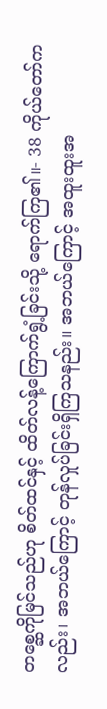တစ္ဆေကိုမြင်သည်ဟု စိတ်ထင်နှင့် ထိတ်လန့်ကြောက်ရွံ့ခြင်းသို့ ရောက်ကြ၏။- 38 ကိုယ်တော်ကလည်း၊ အဘယ်ကြောင့် တုန်လှုပ်ခြင်းရှိကြသနည်း။ အဘယ်ကြောင့် အထူးထူးအ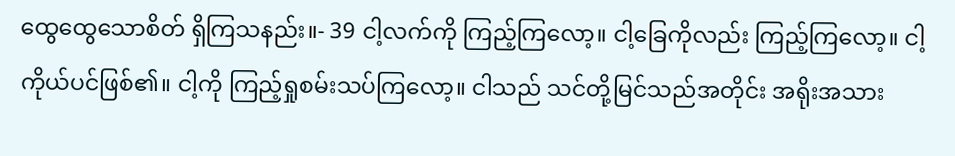ထွေထွေသောစိတ် ရှိကြသနည်း။- 39 ငါ့လက်ကို ကြည့်ကြလော့။ ငါ့ခြေကိုလည်း ကြည့်ကြလော့။ ငါ့ကိုယ်ပင်ဖြစ်၏။ ငါ့ကို ကြည့်ရှုစမ်းသပ်ကြလော့။ ငါသည် သင်တို့မြင်သည်အတိုင်း အရိုးအသား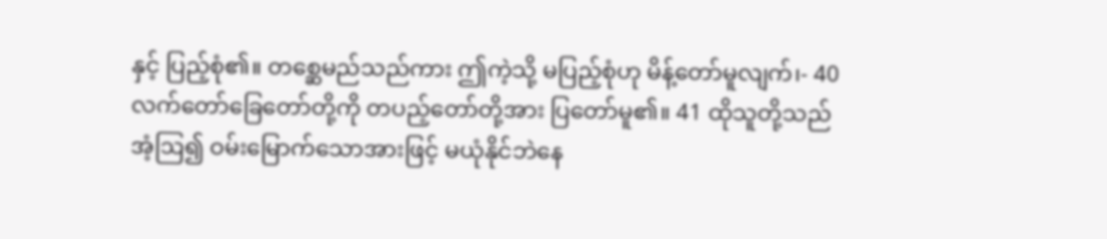နှင့် ပြည့်စုံ၏။ တစ္ဆေမည်သည်ကား ဤကဲ့သို့ မပြည့်စုံဟု မိန့်တော်မူလျက်၊- 40 လက်တော်ခြေတော်တို့ကို တပည့်တော်တို့အား ပြတော်မူ၏။ 41 ထိုသူတို့သည် အံ့ဩ၍ ဝမ်းမြောက်သောအားဖြင့် မယုံနိုင်ဘဲနေ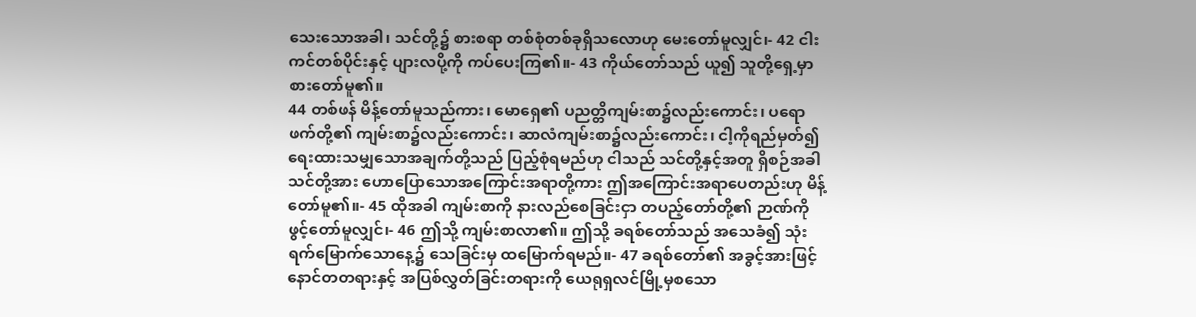သေးသောအခါ၊ သင်တို့၌ စားစရာ တစ်စုံတစ်ခုရှိသလောဟု မေးတော်မူလျှင်၊- 42 ငါးကင်တစ်ပိုင်းနှင့် ပျားလပို့ကို ကပ်ပေးကြ၏။- 43 ကိုယ်တော်သည် ယူ၍ သူတို့ရှေ့မှာ စားတော်မူ၏။
44 တစ်ဖန် မိန့်တော်မူသည်ကား၊ မောရှေ၏ ပညတ္တိကျမ်းစာ၌လည်းကောင်း၊ ပရောဖက်တို့၏ ကျမ်းစာ၌လည်းကောင်း၊ ဆာလံကျမ်းစာ၌လည်းကောင်း၊ ငါ့ကိုရည်မှတ်၍ ရေးထားသမျှသောအချက်တို့သည် ပြည့်စုံရမည်ဟု ငါသည် သင်တို့နှင့်အတူ ရှိစဉ်အခါ သင်တို့အား ဟောပြောသောအကြောင်းအရာတို့ကား ဤအကြောင်းအရာပေတည်းဟု မိန့်တော်မူ၏။- 45 ထိုအခါ ကျမ်းစာကို နားလည်စေခြင်းငှာ တပည့်တော်တို့၏ ဉာဏ်ကို ဖွင့်တော်မူလျှင်၊- 46 ဤသို့ ကျမ်းစာလာ၏။ ဤသို့ ခရစ်တော်သည် အသေခံ၍ သုံးရက်မြောက်သောနေ့၌ သေခြင်းမှ ထမြောက်ရမည်။- 47 ခရစ်တော်၏ အခွင့်အားဖြင့် နောင်တတရားနှင့် အပြစ်လွှတ်ခြင်းတရားကို ယေရုရှလင်မြို့မှစသော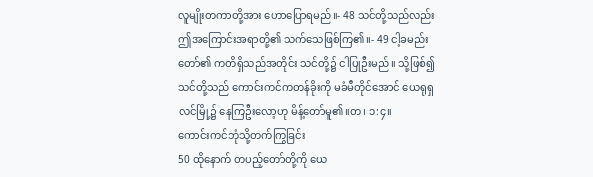လူမျိုးတကာတို့အား ဟောပြောရမည်။- 48 သင်တို့သည်လည်း ဤအကြောင်းအရာတို့၏ သက်သေဖြစ်ကြ၏။- 49 ငါ့ခမည်းတော်၏ ကတိရှိသည်အတိုင်း သင်တို့၌ ငါပြုဦးမည်။ သို့ဖြစ်၍ သင်တို့သည် ကောင်းကင်ကတန်ခိုးကို မခံမီတိုင်အောင် ယေရုရှလင်မြို့၌ နေကြဦးလော့ဟု မိန့်တော်မူ၏။တ၊ ၁:၄။
ကောင်းကင်ဘုံသို့တက်ကြွခြင်း
50 ထိုနောက် တပည့်တော်တို့ကို ယေ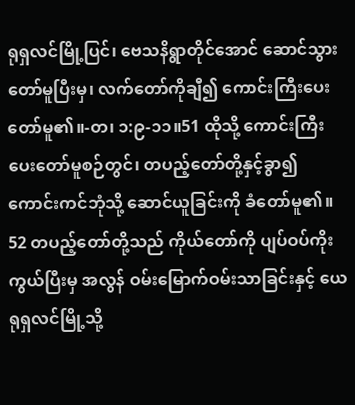ရုရှလင်မြို့ပြင်၊ ဗေသနိရွာတိုင်အောင် ဆောင်သွားတော်မူပြီးမှ၊ လက်တော်ကိုချီ၍ ကောင်းကြီးပေးတော်မူ၏။-တ၊ ၁:၉-၁၁။51 ထိုသို့ ကောင်းကြီးပေးတော်မူစဉ်တွင်၊ တပည့်တော်တို့နှင့်ခွာ၍ ကောင်းကင်ဘုံသို့ ဆောင်ယူခြင်းကို ခံတော်မူ၏။ 52 တပည့်တော်တို့သည် ကိုယ်တော်ကို ပျပ်ဝပ်ကိုးကွယ်ပြီးမှ အလွန် ဝမ်းမြောက်ဝမ်းသာခြင်းနှင့် ယေရုရှလင်မြို့သို့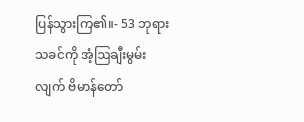ပြန်သွားကြ၏။- 53 ဘုရားသခင်ကို အံ့ဩချီးမွမ်းလျက် ဗိမာန်တော်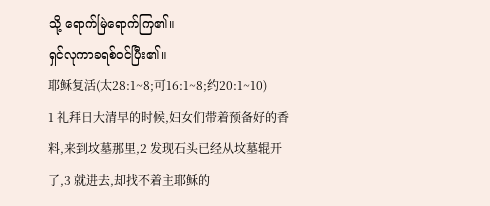သို့ ရောက်မြဲရောက်ကြ၏။
ရှင်လုကာခရစ်ဝင်ပြီး၏။
耶稣复活(太28:1~8;可16:1~8;约20:1~10)
1 礼拜日大清早的时候,妇女们带着预备好的香料,来到坟墓那里,2 发现石头已经从坟墓辊开了,3 就进去,却找不着主耶稣的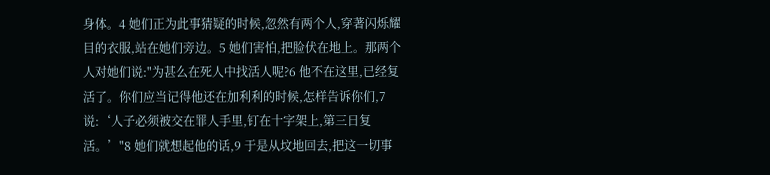身体。4 她们正为此事猜疑的时候,忽然有两个人,穿著闪烁耀目的衣服,站在她们旁边。5 她们害怕,把脸伏在地上。那两个人对她们说:"为甚么在死人中找活人呢?6 他不在这里,已经复活了。你们应当记得他还在加利利的时候,怎样告诉你们,7 说:‘人子必须被交在罪人手里,钉在十字架上,第三日复活。’"8 她们就想起他的话,9 于是从坟地回去,把这一切事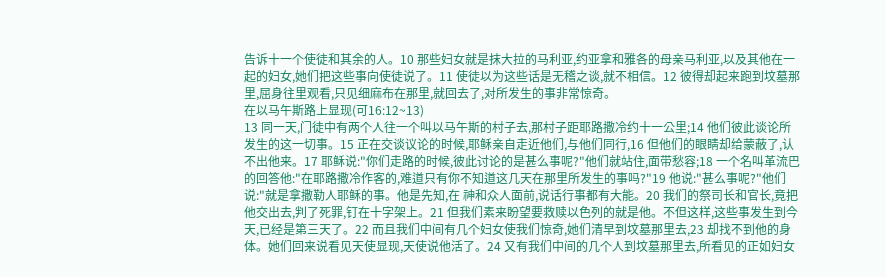告诉十一个使徒和其余的人。10 那些妇女就是抹大拉的马利亚,约亚拿和雅各的母亲马利亚,以及其他在一起的妇女,她们把这些事向使徒说了。11 使徒以为这些话是无稽之谈,就不相信。12 彼得却起来跑到坟墓那里,屈身往里观看,只见细麻布在那里,就回去了,对所发生的事非常惊奇。
在以马午斯路上显现(可16:12~13)
13 同一天,门徒中有两个人往一个叫以马午斯的村子去,那村子距耶路撒冷约十一公里;14 他们彼此谈论所发生的这一切事。15 正在交谈议论的时候,耶稣亲自走近他们,与他们同行,16 但他们的眼睛却给蒙蔽了,认不出他来。17 耶稣说:"你们走路的时候,彼此讨论的是甚么事呢?"他们就站住,面带愁容;18 一个名叫革流巴的回答他:"在耶路撒冷作客的,难道只有你不知道这几天在那里所发生的事吗?"19 他说:"甚么事呢?"他们说:"就是拿撒勒人耶稣的事。他是先知,在 神和众人面前,说话行事都有大能。20 我们的祭司长和官长,竟把他交出去,判了死罪,钉在十字架上。21 但我们素来盼望要救赎以色列的就是他。不但这样,这些事发生到今天,已经是第三天了。22 而且我们中间有几个妇女使我们惊奇,她们清早到坟墓那里去,23 却找不到他的身体。她们回来说看见天使显现,天使说他活了。24 又有我们中间的几个人到坟墓那里去,所看见的正如妇女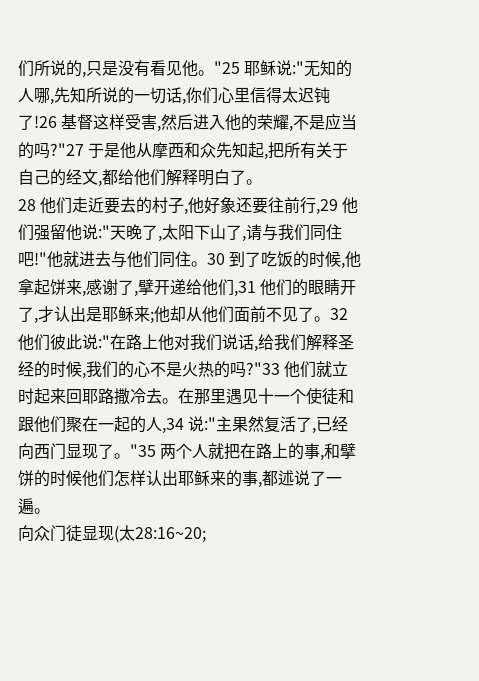们所说的,只是没有看见他。"25 耶稣说:"无知的人哪,先知所说的一切话,你们心里信得太迟钝了!26 基督这样受害,然后进入他的荣耀,不是应当的吗?"27 于是他从摩西和众先知起,把所有关于自己的经文,都给他们解释明白了。
28 他们走近要去的村子,他好象还要往前行,29 他们强留他说:"天晚了,太阳下山了,请与我们同住吧!"他就进去与他们同住。30 到了吃饭的时候,他拿起饼来,感谢了,擘开递给他们,31 他们的眼睛开了,才认出是耶稣来;他却从他们面前不见了。32 他们彼此说:"在路上他对我们说话,给我们解释圣经的时候,我们的心不是火热的吗?"33 他们就立时起来回耶路撒冷去。在那里遇见十一个使徒和跟他们聚在一起的人,34 说:"主果然复活了,已经向西门显现了。"35 两个人就把在路上的事,和擘饼的时候他们怎样认出耶稣来的事,都述说了一遍。
向众门徒显现(太28:16~20;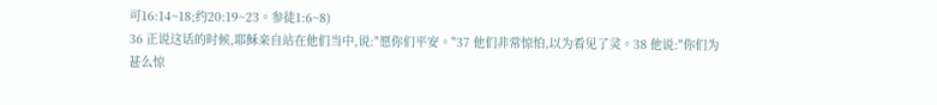可16:14~18;约20:19~23。参徒1:6~8)
36 正说这话的时候,耶稣亲自站在他们当中,说:"愿你们平安。"37 他们非常惊怕,以为看见了灵。38 他说:"你们为甚么惊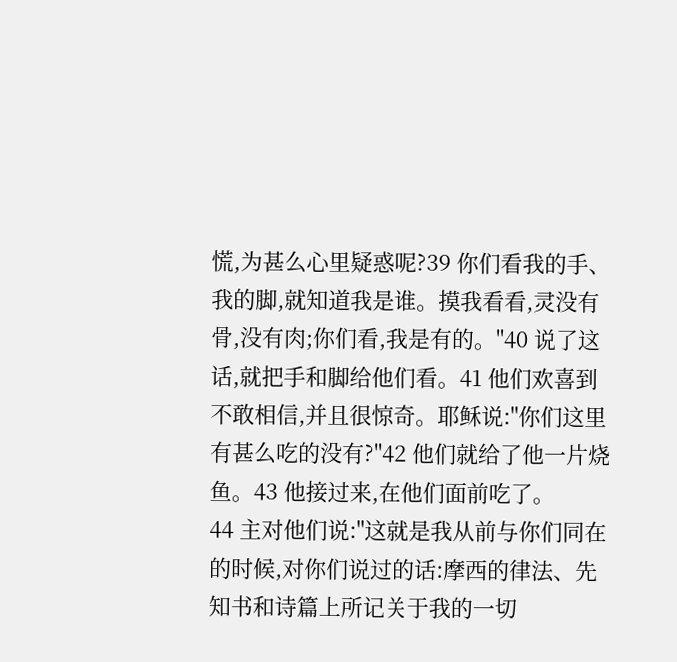慌,为甚么心里疑惑呢?39 你们看我的手、我的脚,就知道我是谁。摸我看看,灵没有骨,没有肉;你们看,我是有的。"40 说了这话,就把手和脚给他们看。41 他们欢喜到不敢相信,并且很惊奇。耶稣说:"你们这里有甚么吃的没有?"42 他们就给了他一片烧鱼。43 他接过来,在他们面前吃了。
44 主对他们说:"这就是我从前与你们同在的时候,对你们说过的话:摩西的律法、先知书和诗篇上所记关于我的一切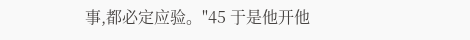事,都必定应验。"45 于是他开他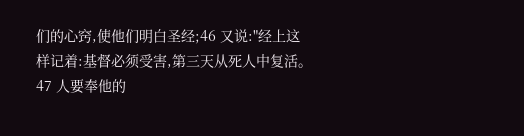们的心窍,使他们明白圣经;46 又说:"经上这样记着:基督必须受害,第三天从死人中复活。47 人要奉他的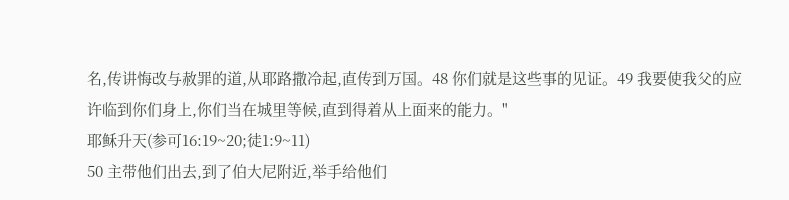名,传讲悔改与赦罪的道,从耶路撒冷起,直传到万国。48 你们就是这些事的见证。49 我要使我父的应许临到你们身上,你们当在城里等候,直到得着从上面来的能力。"
耶稣升天(参可16:19~20;徒1:9~11)
50 主带他们出去,到了伯大尼附近,举手给他们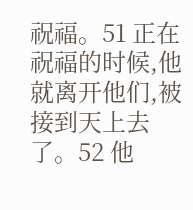祝福。51 正在祝福的时候,他就离开他们,被接到天上去了。52 他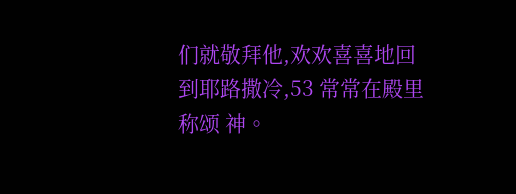们就敬拜他,欢欢喜喜地回到耶路撒冷,53 常常在殿里称颂 神。